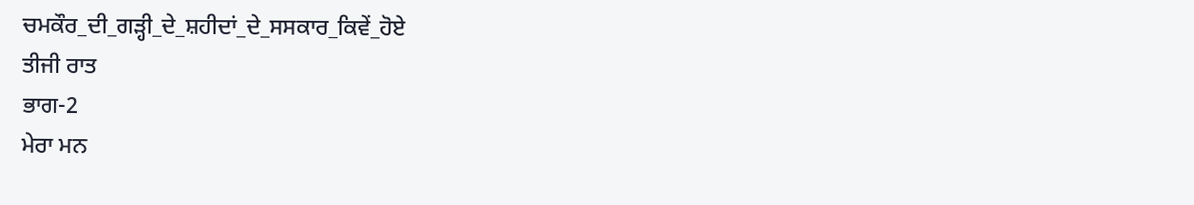ਚਮਕੌਰ_ਦੀ_ਗੜ੍ਹੀ_ਦੇ_ਸ਼ਹੀਦਾਂ_ਦੇ_ਸਸਕਾਰ_ਕਿਵੇਂ_ਹੋਏ
ਤੀਜੀ ਰਾਤ
ਭਾਗ-2
ਮੇਰਾ ਮਨ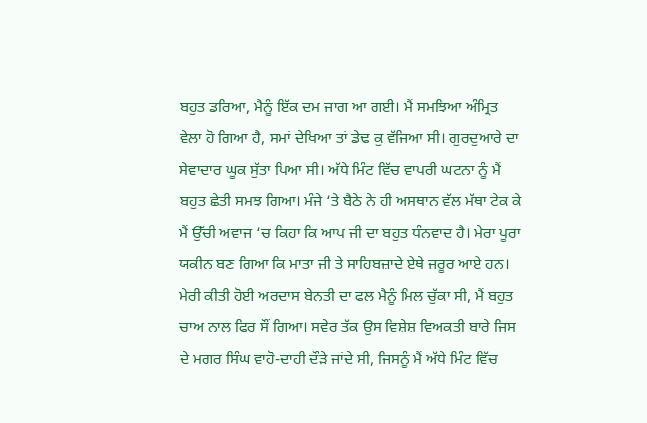ਬਹੁਤ ਡਰਿਆ, ਮੈਨੂੰ ਇੱਕ ਦਮ ਜਾਗ ਆ ਗਈ। ਮੈਂ ਸਮਝਿਆ ਅੰਮ੍ਰਿਤ ਵੇਲਾ ਹੋ ਗਿਆ ਹੈ, ਸਮਾਂ ਦੇਖਿਆ ਤਾਂ ਡੇਢ ਕੁ ਵੱਜਿਆ ਸੀ। ਗੁਰਦੁਆਰੇ ਦਾ ਸੇਵਾਦਾਰ ਘੂਕ ਸੁੱਤਾ ਪਿਆ ਸੀ। ਅੱਧੇ ਮਿੰਟ ਵਿੱਚ ਵਾਪਰੀ ਘਟਨਾ ਨੂੰ ਮੈਂ ਬਹੁਤ ਛੇਤੀ ਸਮਝ ਗਿਆ। ਮੰਜੇ ‘ਤੇ ਬੈਠੇ ਨੇ ਹੀ ਅਸਥਾਨ ਵੱਲ ਮੱਥਾ ਟੇਕ ਕੇ ਮੈਂ ਉੱਚੀ ਅਵਾਜ ‘ਚ ਕਿਹਾ ਕਿ ਆਪ ਜੀ ਦਾ ਬਹੁਤ ਧੰਨਵਾਦ ਹੈ। ਮੇਰਾ ਪੂਰਾ ਯਕੀਨ ਬਣ ਗਿਆ ਕਿ ਮਾਤਾ ਜੀ ਤੇ ਸਾਹਿਬਜ਼ਾਦੇ ਏਥੇ ਜਰੂਰ ਆਏ ਹਨ। ਮੇਰੀ ਕੀਤੀ ਹੋਈ ਅਰਦਾਸ ਬੇਨਤੀ ਦਾ ਫਲ ਮੈਨੂੰ ਮਿਲ ਚੁੱਕਾ ਸੀ, ਮੈਂ ਬਹੁਤ ਚਾਅ ਨਾਲ ਫਿਰ ਸੌਂ ਗਿਆ। ਸਵੇਰ ਤੱਕ ਉਸ ਵਿਸ਼ੇਸ਼ ਵਿਅਕਤੀ ਬਾਰੇ ਜਿਸ ਦੇ ਮਗਰ ਸਿੰਘ ਵਾਹੋ-ਦਾਹੀ ਦੌੜੇ ਜਾਂਦੇ ਸੀ, ਜਿਸਨੂੰ ਮੈਂ ਅੱਧੇ ਮਿੰਟ ਵਿੱਚ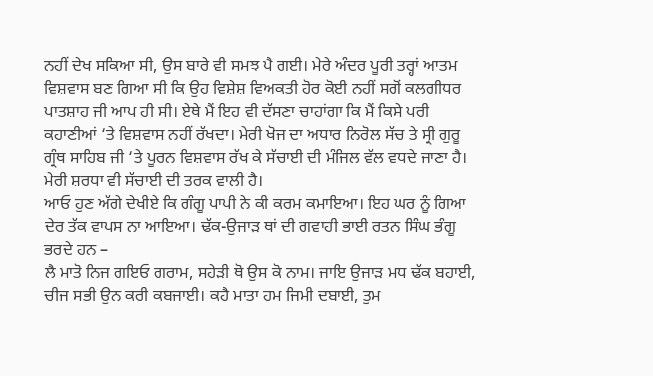ਨਹੀਂ ਦੇਖ ਸਕਿਆ ਸੀ, ਉਸ ਬਾਰੇ ਵੀ ਸਮਝ ਪੈ ਗਈ। ਮੇਰੇ ਅੰਦਰ ਪੂਰੀ ਤਰ੍ਹਾਂ ਆਤਮ ਵਿਸ਼ਵਾਸ ਬਣ ਗਿਆ ਸੀ ਕਿ ਉਹ ਵਿਸ਼ੇਸ਼ ਵਿਅਕਤੀ ਹੋਰ ਕੋਈ ਨਹੀਂ ਸਗੋਂ ਕਲਗੀਧਰ ਪਾਤਸ਼ਾਹ ਜੀ ਆਪ ਹੀ ਸੀ। ਏਥੇ ਮੈਂ ਇਹ ਵੀ ਦੱਸਣਾ ਚਾਹਾਂਗਾ ਕਿ ਮੈਂ ਕਿਸੇ ਪਰੀ ਕਹਾਣੀਆਂ ‘ਤੇ ਵਿਸ਼ਵਾਸ ਨਹੀਂ ਰੱਖਦਾ। ਮੇਰੀ ਖੋਜ ਦਾ ਅਧਾਰ ਨਿਰੋਲ ਸੱਚ ਤੇ ਸ੍ਰੀ ਗੁਰੂ ਗ੍ਰੰਥ ਸਾਹਿਬ ਜੀ ‘ਤੇ ਪੂਰਨ ਵਿਸ਼ਵਾਸ ਰੱਖ ਕੇ ਸੱਚਾਈ ਦੀ ਮੰਜਿਲ ਵੱਲ ਵਧਦੇ ਜਾਣਾ ਹੈ। ਮੇਰੀ ਸ਼ਰਧਾ ਵੀ ਸੱਚਾਈ ਦੀ ਤਰਕ ਵਾਲੀ ਹੈ।
ਆਓ ਹੁਣ ਅੱਗੇ ਦੇਖੀਏ ਕਿ ਗੰਗੂ ਪਾਪੀ ਨੇ ਕੀ ਕਰਮ ਕਮਾਇਆ। ਇਹ ਘਰ ਨੂੰ ਗਿਆ ਦੇਰ ਤੱਕ ਵਾਪਸ ਨਾ ਆਇਆ। ਢੱਕ-ਉਜਾੜ ਥਾਂ ਦੀ ਗਵਾਹੀ ਭਾਈ ਰਤਨ ਸਿੰਘ ਭੰਗੂ ਭਰਦੇ ਹਨ –
ਲੈ ਮਾਤੋ ਨਿਜ ਗਇਓ ਗਰਾਮ, ਸਹੇੜੀ ਥੋ ਉਸ ਕੋ ਨਾਮ। ਜਾਇ ਉਜਾੜ ਮਧ ਢੱਕ ਬਹਾਈ, ਚੀਜ ਸਭੀ ਉਨ ਕਰੀ ਕਬਜਾਈ। ਕਹੈ ਮਾਤਾ ਹਮ ਜਿਮੀ ਦਬਾਈ, ਤੁਮ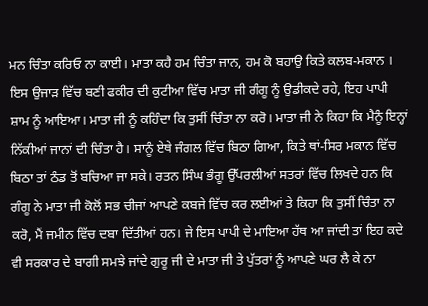ਮਨ ਚਿੰਤਾ ਕਰਿਓ ਨਾ ਕਾਈ। ਮਾਤਾ ਕਹੈ ਹਮ ਚਿੰਤਾ ਜਾਨ, ਹਮ ਕੋ ਬਹਾਉ ਕਿਤੇ ਕਲਬ-ਮਕਾਨ ।
ਇਸ ਉਜਾੜ ਵਿੱਚ ਬਣੀ ਫਕੀਰ ਦੀ ਕੁਟੀਆ ਵਿੱਚ ਮਾਤਾ ਜੀ ਗੰਗੂ ਨੂੰ ਉਡੀਕਦੇ ਰਹੇ, ਇਹ ਪਾਪੀ ਸ਼ਾਮ ਨੂੰ ਆਇਆ। ਮਾਤਾ ਜੀ ਨੂੰ ਕਹਿੰਦਾ ਕਿ ਤੁਸੀਂ ਚਿੰਤਾ ਨਾ ਕਰੋ। ਮਾਤਾ ਜੀ ਨੇ ਕਿਹਾ ਕਿ ਮੈਨੂੰ ਇਨ੍ਹਾਂ ਨਿੱਕੀਆਂ ਜਾਨਾਂ ਦੀ ਚਿੰਤਾ ਹੈ। ਸਾਨੂੰ ਏਥੇ ਜੰਗਲ ਵਿੱਚ ਬਿਠਾ ਗਿਆ, ਕਿਤੇ ਥਾਂ-ਸਿਰ ਮਕਾਨ ਵਿੱਚ ਬਿਠਾ ਤਾਂ ਠੰਡ ਤੋਂ ਬਚਿਆ ਜਾ ਸਕੇ। ਰਤਨ ਸਿੰਘ ਭੰਗੂ ਉੱਪਰਲੀਆਂ ਸਤਰਾਂ ਵਿੱਚ ਲਿਖਦੇ ਹਨ ਕਿ ਗੰਗੂ ਨੇ ਮਾਤਾ ਜੀ ਕੋਲੋਂ ਸਭ ਚੀਜਾਂ ਆਪਣੇ ਕਬਜੇ ਵਿੱਚ ਕਰ ਲਈਆਂ ਤੇ ਕਿਹਾ ਕਿ ਤੁਸੀਂ ਚਿੰਤਾ ਨਾ ਕਰੋ, ਮੈਂ ਜਮੀਨ ਵਿੱਚ ਦਬਾ ਦਿੱਤੀਆਂ ਹਨ। ਜੇ ਇਸ ਪਾਪੀ ਦੇ ਮਾਇਆ ਹੱਥ ਆ ਜਾਂਦੀ ਤਾਂ ਇਹ ਕਦੇ ਵੀ ਸਰਕਾਰ ਦੇ ਬਾਗੀ ਸਮਝੇ ਜਾਂਦੇ ਗੁਰੂ ਜੀ ਦੇ ਮਾਤਾ ਜੀ ਤੇ ਪੁੱਤਰਾਂ ਨੂੰ ਆਪਣੇ ਘਰ ਲੈ ਕੇ ਨਾ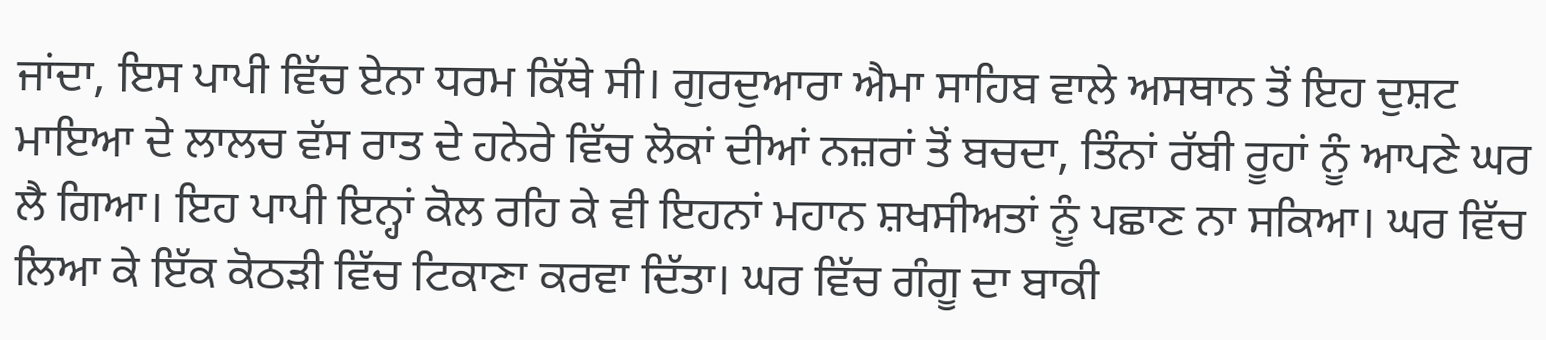ਜਾਂਦਾ, ਇਸ ਪਾਪੀ ਵਿੱਚ ਏਨਾ ਧਰਮ ਕਿੱਥੇ ਸੀ। ਗੁਰਦੁਆਰਾ ਐਮਾ ਸਾਹਿਬ ਵਾਲੇ ਅਸਥਾਨ ਤੋਂ ਇਹ ਦੁਸ਼ਟ ਮਾਇਆ ਦੇ ਲਾਲਚ ਵੱਸ ਰਾਤ ਦੇ ਹਨੇਰੇ ਵਿੱਚ ਲੋਕਾਂ ਦੀਆਂ ਨਜ਼ਰਾਂ ਤੋਂ ਬਚਦਾ, ਤਿੰਨਾਂ ਰੱਬੀ ਰੂਹਾਂ ਨੂੰ ਆਪਣੇ ਘਰ ਲੈ ਗਿਆ। ਇਹ ਪਾਪੀ ਇਨ੍ਹਾਂ ਕੋਲ ਰਹਿ ਕੇ ਵੀ ਇਹਨਾਂ ਮਹਾਨ ਸ਼ਖਸੀਅਤਾਂ ਨੂੰ ਪਛਾਣ ਨਾ ਸਕਿਆ। ਘਰ ਵਿੱਚ ਲਿਆ ਕੇ ਇੱਕ ਕੋਠੜੀ ਵਿੱਚ ਟਿਕਾਣਾ ਕਰਵਾ ਦਿੱਤਾ। ਘਰ ਵਿੱਚ ਗੰਗੂ ਦਾ ਬਾਕੀ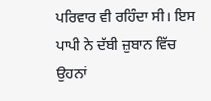ਪਰਿਵਾਰ ਵੀ ਰਹਿੰਦਾ ਸੀ। ਇਸ ਪਾਪੀ ਨੇ ਦੱਬੀ ਜ਼ੁਬਾਨ ਵਿੱਚ ਉਹਨਾਂ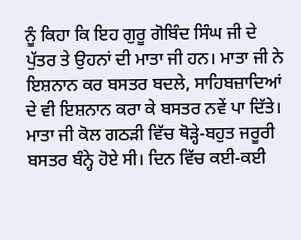ਨੂੰ ਕਿਹਾ ਕਿ ਇਹ ਗੁਰੂ ਗੋਬਿੰਦ ਸਿੰਘ ਜੀ ਦੇ ਪੁੱਤਰ ਤੇ ਉਹਨਾਂ ਦੀ ਮਾਤਾ ਜੀ ਹਨ। ਮਾਤਾ ਜੀ ਨੇ ਇਸ਼ਨਾਨ ਕਰ ਬਸਤਰ ਬਦਲੇ, ਸਾਹਿਬਜ਼ਾਦਿਆਂ ਦੇ ਵੀ ਇਸ਼ਨਾਨ ਕਰਾ ਕੇ ਬਸਤਰ ਨਵੇਂ ਪਾ ਦਿੱਤੇ। ਮਾਤਾ ਜੀ ਕੋਲ ਗਠੜੀ ਵਿੱਚ ਥੋੜ੍ਹੇ-ਬਹੁਤ ਜਰੂਰੀ ਬਸਤਰ ਬੰਨ੍ਹੇ ਹੋਏ ਸੀ। ਦਿਨ ਵਿੱਚ ਕਈ-ਕਈ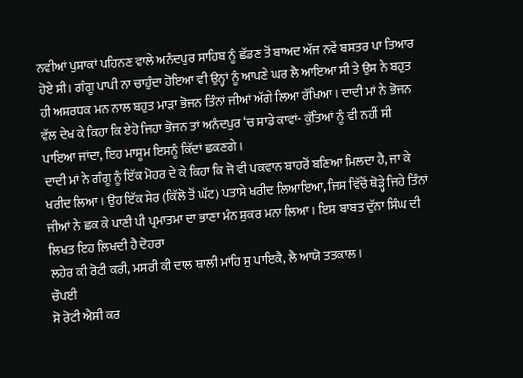ਨਵੀਆਂ ਪੁਸ਼ਾਕਾਂ ਪਹਿਨਣ ਵਾਲੇ ਅਨੰਦਪੁਰ ਸਾਹਿਬ ਨੂੰ ਛੱਡਣ ਤੋਂ ਬਾਅਦ ਅੱਜ ਨਵੇਂ ਬਸਤਰ ਪਾ ਤਿਆਰ ਹੋਏ ਸੀ। ਗੰਗੂ ਪਾਪੀ ਨਾ ਚਾਹੁੰਦਾ ਹੋਇਆ ਵੀ ਉਨ੍ਹਾਂ ਨੂੰ ਆਪਣੇ ਘਰ ਲੈ ਆਇਆ ਸੀ ਤੇ ਉਸ ਨੇ ਬਹੁਤ ਹੀ ਅਸ਼ਰਧਕ ਮਨ ਨਾਲ ਬਹੁਤ ਮਾੜਾ ਭੋਜਨ ਤਿੰਨਾਂ ਜੀਆਂ ਅੱਗੇ ਲਿਆ ਰੱਖਿਆ। ਦਾਦੀ ਮਾਂ ਨੇ ਭੋਜਨ ਵੱਲ ਦੇਖ ਕੇ ਕਿਹਾ ਕਿ ਏਹੋ ਜਿਹਾ ਭੋਜਨ ਤਾਂ ਅਨੰਦਪੁਰ ‘ਚ ਸਾਡੇ ਕਾਵਾਂ- ਕੁੱਤਿਆਂ ਨੂੰ ਵੀ ਨਹੀਂ ਸੀ ਪਾਇਆ ਜਾਂਦਾ, ਇਹ ਮਾਸੂਮ ਇਸਨੂੰ ਕਿੱਦਾਂ ਛਕਣਗੇ।
ਦਾਦੀ ਮਾਂ ਨੇ ਗੰਗੂ ਨੂੰ ਇੱਕ ਮੋਹਰ ਦੇ ਕੇ ਕਿਹਾ ਕਿ ਜੋ ਵੀ ਪਕਵਾਨ ਬਾਹਰੋਂ ਬਣਿਆ ਮਿਲਦਾ ਹੈ, ਜਾ ਕੇ ਖਰੀਦ ਲਿਆ। ਉਹ ਇੱਕ ਸੇਰ (ਕਿੱਲੋ ਤੋਂ ਘੱਟ) ਪਤਾਸੇ ਖਰੀਦ ਲਿਆਇਆ, ਜਿਸ ਵਿੱਚੋਂ ਥੋੜ੍ਹੇ ਜਿਹੇ ਤਿੰਨਾਂ ਜੀਆਂ ਨੇ ਛਕ ਕੇ ਪਾਣੀ ਪੀ ਪ੍ਰਮਾਤਮਾ ਦਾ ਭਾਣਾ ਮੰਨ ਸ਼ੁਕਰ ਮਨਾ ਲਿਆ। ਇਸ ਬਾਬਤ ਦੁੱਨਾ ਸਿੰਘ ਦੀ ਲਿਖਤ ਇਹ ਲਿਖਦੀ ਹੈ ਦੋਹਰਾ
ਲਹੇਰ ਕੀ ਰੋਟੀ ਕਰੀ, ਮਸਰੀ ਕੀ ਦਾਲ ਥਾਲੀ ਮਾਂਹਿ ਸੁ ਪਾਇਕੈ, ਲੈ ਆਯੋ ਤਤਕਾਲ ।
ਚੌਪਈ
ਸੋ ਰੋਟੀ ਐਸੀ ਕਰ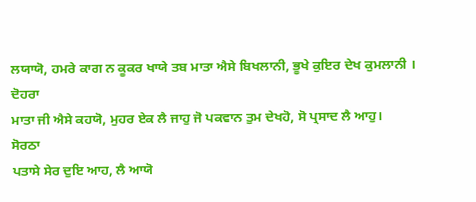ਲਯਾਯੋ, ਹਮਰੇ ਕਾਗ ਨ ਕੂਕਰ ਖਾਯੇ ਤਬ ਮਾਤਾ ਐਸੇ ਬਿਖਲਾਨੀ, ਭੂਖੇ ਕੁਇਰ ਦੇਖ ਕੁਮਲਾਨੀ ।
ਦੋਹਰਾ
ਮਾਤਾ ਜੀ ਐਸੇ ਕਹਯੋ, ਮੁਹਰ ਏਕ ਲੈ ਜਾਹੁ ਜੋ ਪਕਵਾਨ ਤੁਮ ਦੇਖਹੋ, ਸੋ ਪ੍ਰਸਾਦ ਲੈ ਆਹੁ।
ਸੋਰਠਾ
ਪਤਾਸੇ ਸੇਰ ਦੁਇ ਆਹ, ਲੈ ਆਯੋ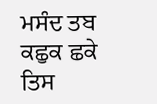ਮਸੰਦ ਤਬ ਕਛੁਕ ਛਕੇ ਤਿਸ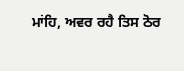ਮਾਂਹਿ, ਅਵਰ ਰਹੈ ਤਿਸ ਠੋਰ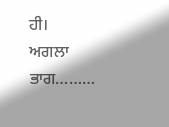ਹੀ।
ਅਗਲਾ ਭਾਗ………